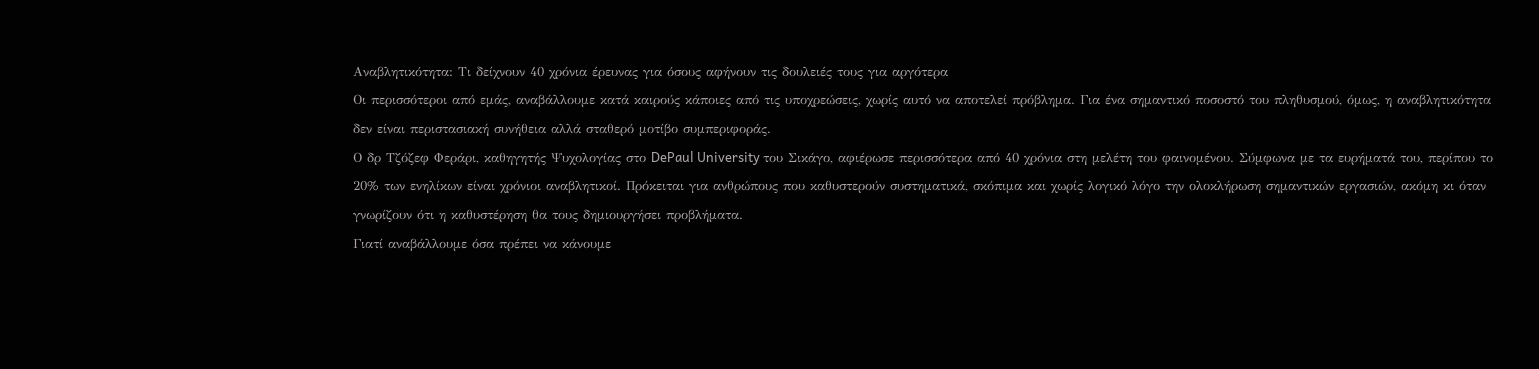Αναβλητικότητα: Τι δείχνουν 40 χρόνια έρευνας για όσους αφήνουν τις δουλειές τους για αργότερα
Οι περισσότεροι από εμάς, αναβάλλουμε κατά καιρούς κάποιες από τις υποχρεώσεις, χωρίς αυτό να αποτελεί πρόβλημα. Για ένα σημαντικό ποσοστό του πληθυσμού, όμως, η αναβλητικότητα δεν είναι περιστασιακή συνήθεια αλλά σταθερό μοτίβο συμπεριφοράς.
Ο δρ Τζόζεφ Φεράρι, καθηγητής Ψυχολογίας στο DePaul University του Σικάγο, αφιέρωσε περισσότερα από 40 χρόνια στη μελέτη του φαινομένου. Σύμφωνα με τα ευρήματά του, περίπου το 20% των ενηλίκων είναι χρόνιοι αναβλητικοί. Πρόκειται για ανθρώπους που καθυστερούν συστηματικά, σκόπιμα και χωρίς λογικό λόγο την ολοκλήρωση σημαντικών εργασιών, ακόμη κι όταν γνωρίζουν ότι η καθυστέρηση θα τους δημιουργήσει προβλήματα.
Γιατί αναβάλλουμε όσα πρέπει να κάνουμε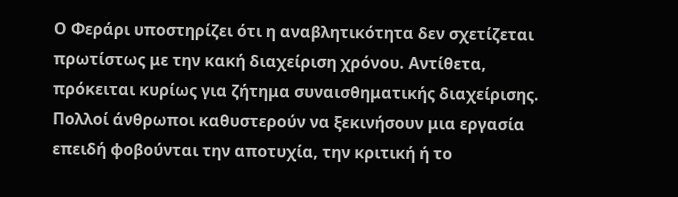Ο Φεράρι υποστηρίζει ότι η αναβλητικότητα δεν σχετίζεται πρωτίστως με την κακή διαχείριση χρόνου. Αντίθετα, πρόκειται κυρίως για ζήτημα συναισθηματικής διαχείρισης.
Πολλοί άνθρωποι καθυστερούν να ξεκινήσουν μια εργασία επειδή φοβούνται την αποτυχία, την κριτική ή το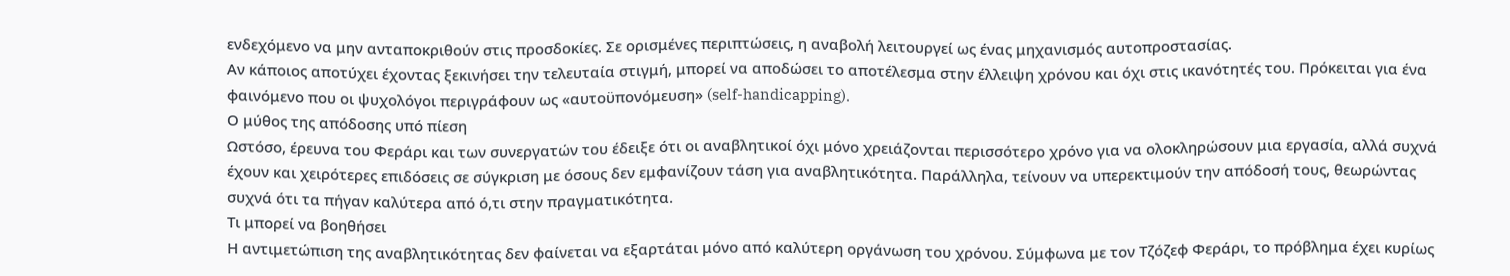ενδεχόμενο να μην ανταποκριθούν στις προσδοκίες. Σε ορισμένες περιπτώσεις, η αναβολή λειτουργεί ως ένας μηχανισμός αυτοπροστασίας.
Αν κάποιος αποτύχει έχοντας ξεκινήσει την τελευταία στιγμή, μπορεί να αποδώσει το αποτέλεσμα στην έλλειψη χρόνου και όχι στις ικανότητές του. Πρόκειται για ένα φαινόμενο που οι ψυχολόγοι περιγράφουν ως «αυτοϋπονόμευση» (self-handicapping).
Ο μύθος της απόδοσης υπό πίεση
Ωστόσο, έρευνα του Φεράρι και των συνεργατών του έδειξε ότι οι αναβλητικοί όχι μόνο χρειάζονται περισσότερο χρόνο για να ολοκληρώσουν μια εργασία, αλλά συχνά έχουν και χειρότερες επιδόσεις σε σύγκριση με όσους δεν εμφανίζουν τάση για αναβλητικότητα. Παράλληλα, τείνουν να υπερεκτιμούν την απόδοσή τους, θεωρώντας συχνά ότι τα πήγαν καλύτερα από ό,τι στην πραγματικότητα.
Τι μπορεί να βοηθήσει
Η αντιμετώπιση της αναβλητικότητας δεν φαίνεται να εξαρτάται μόνο από καλύτερη οργάνωση του χρόνου. Σύμφωνα με τον Τζόζεφ Φεράρι, το πρόβλημα έχει κυρίως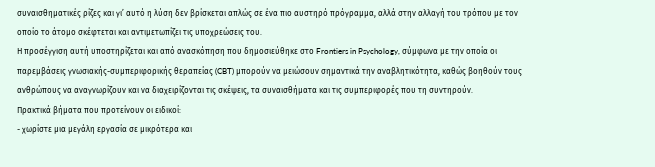συναισθηματικές ρίζες και γι’ αυτό η λύση δεν βρίσκεται απλώς σε ένα πιο αυστηρό πρόγραμμα, αλλά στην αλλαγή του τρόπου με τον οποίο το άτομο σκέφτεται και αντιμετωπίζει τις υποχρεώσεις του.
Η προσέγγιση αυτή υποστηρίζεται και από ανασκόπηση που δημοσιεύθηκε στο Frontiers in Psychology, σύμφωνα με την οποία οι παρεμβάσεις γνωσιακής-συμπεριφορικής θεραπείας (CBT) μπορούν να μειώσουν σημαντικά την αναβλητικότητα, καθώς βοηθούν τους ανθρώπους να αναγνωρίζουν και να διαχειρίζονται τις σκέψεις, τα συναισθήματα και τις συμπεριφορές που τη συντηρούν.
Πρακτικά βήματα που προτείνουν οι ειδικοί:
- χωρίστε μια μεγάλη εργασία σε μικρότερα και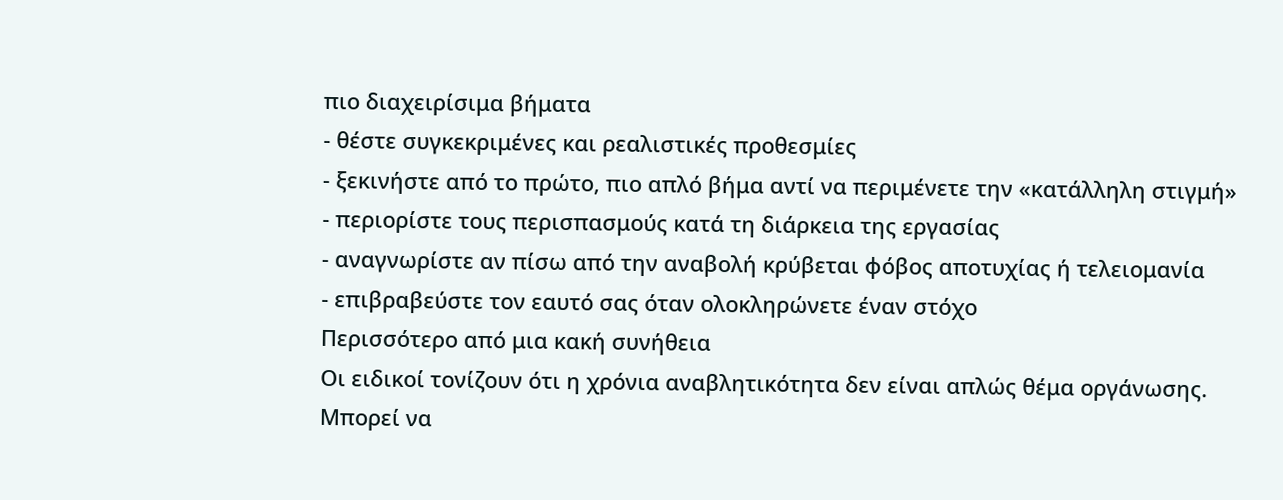πιο διαχειρίσιμα βήματα
- θέστε συγκεκριμένες και ρεαλιστικές προθεσμίες
- ξεκινήστε από το πρώτο, πιο απλό βήμα αντί να περιμένετε την «κατάλληλη στιγμή»
- περιορίστε τους περισπασμούς κατά τη διάρκεια της εργασίας
- αναγνωρίστε αν πίσω από την αναβολή κρύβεται φόβος αποτυχίας ή τελειομανία
- επιβραβεύστε τον εαυτό σας όταν ολοκληρώνετε έναν στόχο
Περισσότερο από μια κακή συνήθεια
Οι ειδικοί τονίζουν ότι η χρόνια αναβλητικότητα δεν είναι απλώς θέμα οργάνωσης. Μπορεί να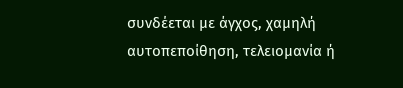συνδέεται με άγχος, χαμηλή αυτοπεποίθηση, τελειομανία ή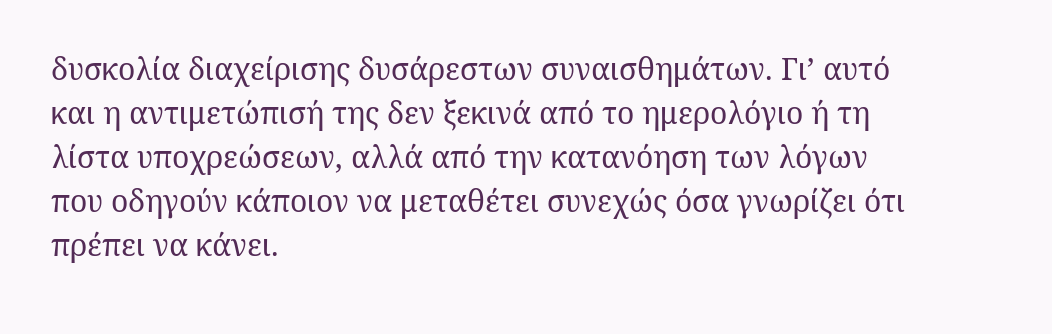δυσκολία διαχείρισης δυσάρεστων συναισθημάτων. Γι’ αυτό και η αντιμετώπισή της δεν ξεκινά από το ημερολόγιο ή τη λίστα υποχρεώσεων, αλλά από την κατανόηση των λόγων που οδηγούν κάποιον να μεταθέτει συνεχώς όσα γνωρίζει ότι πρέπει να κάνει.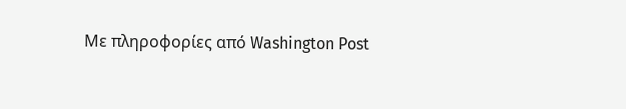Με πληροφορίες από Washington Post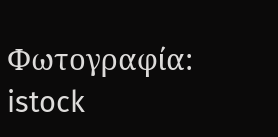Φωτογραφία: istock